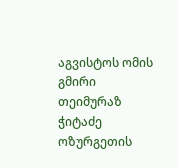აგვისტოს ომის გმირი თეიმურაზ ჭიტაძე ოზურგეთის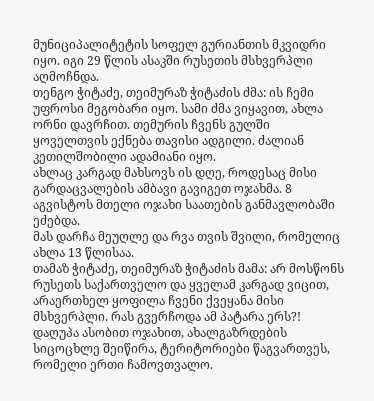მუნიციპალიტეტის სოფელ გურიანთის მკვიდრი იყო. იგი 29 წლის ასაკში რუსეთის მსხვერპლი აღმოჩნდა.
თენგო ჭიტაძე, თეიმურაზ ჭიტაძის ძმა: ის ჩემი უფროსი მეგობარი იყო. სამი ძმა ვიყავით, ახლა ორნი დავრჩით. თემურის ჩვენს გულში ყოველთვის ექნება თავისი ადგილი. ძალიან კეთილშობილი ადამიანი იყო.
ახლაც კარგად მახსოვს ის დღე, როდესაც მისი გარდაცვალების ამბავი გავიგეთ ოჯახმა. 8 აგვისტოს მთელი ოჯახი საათების განმავლობაში ეძებდა.
მას დარჩა მეუღლე და რვა თვის შვილი, რომელიც ახლა 13 წლისაა.
თამაზ ჭიტაძე, თეიმურაზ ჭიტაძის მამა: არ მოსწონს რუსეთს საქართველო და ყველამ კარგად ვიცით, არაერთხელ ყოფილა ჩვენი ქვეყანა მისი მსხვერპლი. რას გვერჩოდა ამ პატარა ერს?! დაღუპა ასობით ოჯახით, ახალგაზრდების სიცოცხლე შეიწირა, ტერიტორიები წაგვართვეს, რომელი ერთი ჩამოვთვალო.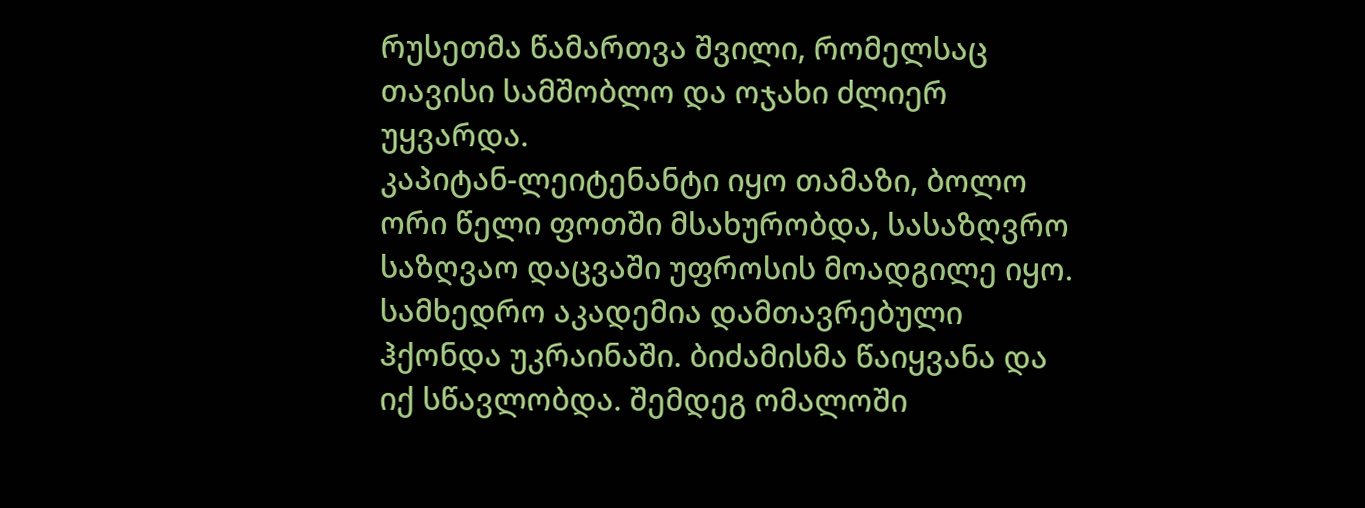რუსეთმა წამართვა შვილი, რომელსაც თავისი სამშობლო და ოჯახი ძლიერ უყვარდა.
კაპიტან-ლეიტენანტი იყო თამაზი, ბოლო ორი წელი ფოთში მსახურობდა, სასაზღვრო საზღვაო დაცვაში უფროსის მოადგილე იყო. სამხედრო აკადემია დამთავრებული ჰქონდა უკრაინაში. ბიძამისმა წაიყვანა და იქ სწავლობდა. შემდეგ ომალოში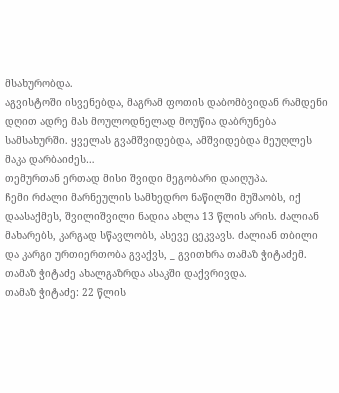მსახურობდა.
აგვისტოში ისვენებდა, მაგრამ ფოთის დაბომბვიდან რამდენი დღით ადრე მას მოულოდნელად მოუწია დაბრუნება სამსახურში. ყველას გვამშვიდებდა, ამშვიდებდა მეუღლეს მაკა დარბაიძეს…
თემურთან ერთად მისი შვიდი მეგობარი დაიღუპა.
ჩემი რძალი მარნეულის სამხედრო ნაწილში მუშაობს, იქ დაასაქმეს, შვილიშვილი ნადია ახლა 13 წლის არის. ძალიან მახარებს, კარგად სწავლობს, ასევე ცეკვავს. ძალიან თბილი და კარგი ურთიერთობა გვაქვს, _ გვითხრა თამაზ ჭიტაძემ.
თამაზ ჭიტაძე ახალგაზრდა ასაკში დაქვრივდა.
თამაზ ჭიტაძე: 22 წლის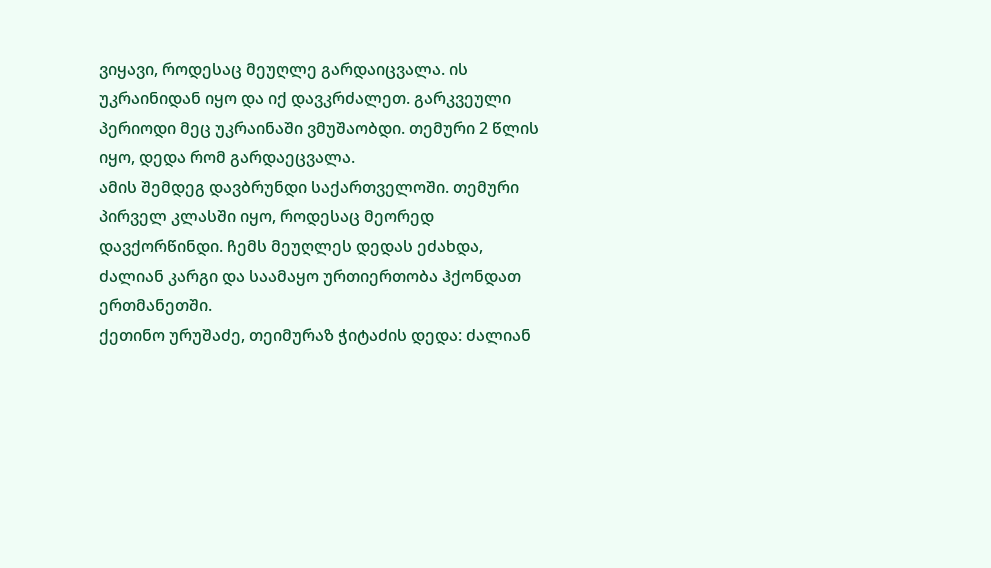ვიყავი, როდესაც მეუღლე გარდაიცვალა. ის უკრაინიდან იყო და იქ დავკრძალეთ. გარკვეული პერიოდი მეც უკრაინაში ვმუშაობდი. თემური 2 წლის იყო, დედა რომ გარდაეცვალა.
ამის შემდეგ დავბრუნდი საქართველოში. თემური პირველ კლასში იყო, როდესაც მეორედ დავქორწინდი. ჩემს მეუღლეს დედას ეძახდა, ძალიან კარგი და საამაყო ურთიერთობა ჰქონდათ ერთმანეთში.
ქეთინო ურუშაძე, თეიმურაზ ჭიტაძის დედა: ძალიან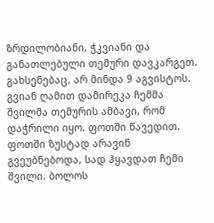ზრდილობიანი, ჭკვიანი და განათლებული თემური დავკარგეთ. გახსენებაც, არ მინდა 9 აგვისტოს. გვიან ღამით დამირეკა ჩემმა შვილმა თემურის ამბავი, რომ დაჭრილი იყო. ფოთში წავედით. ფოთში ზუსტად არავინ გვეუბნებოდა, სად ჰყავდათ ჩემი შვილი. ბოლოს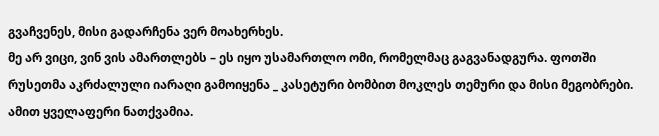გვაჩვენეს, მისი გადარჩენა ვერ მოახერხეს.
მე არ ვიცი, ვინ ვის ამართლებს – ეს იყო უსამართლო ომი, რომელმაც გაგვანადგურა. ფოთში რუსეთმა აკრძალული იარაღი გამოიყენა _ კასეტური ბომბით მოკლეს თემური და მისი მეგობრები. ამით ყველაფერი ნათქვამია.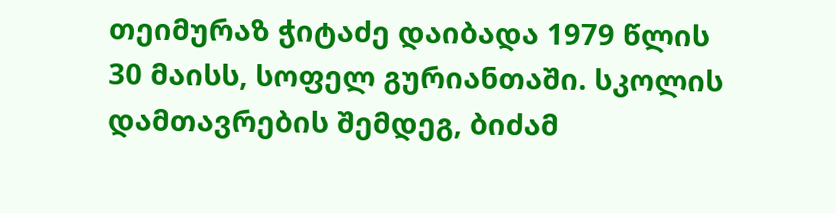თეიმურაზ ჭიტაძე დაიბადა 1979 წლის 30 მაისს, სოფელ გურიანთაში. სკოლის დამთავრების შემდეგ, ბიძამ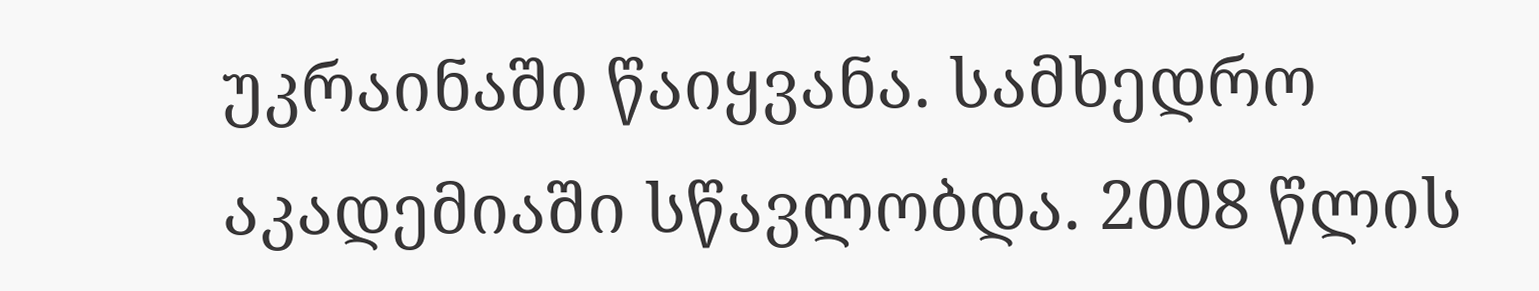უკრაინაში წაიყვანა. სამხედრო აკადემიაში სწავლობდა. 2008 წლის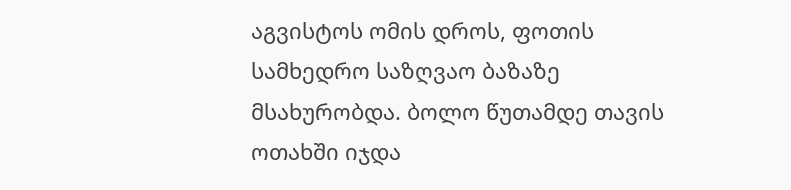აგვისტოს ომის დროს, ფოთის სამხედრო საზღვაო ბაზაზე მსახურობდა. ბოლო წუთამდე თავის ოთახში იჯდა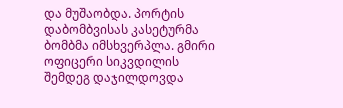და მუშაობდა. პორტის დაბომბვისას კასეტურმა ბომბმა იმსხვერპლა. გმირი ოფიცერი სიკვდილის შემდეგ დაჯილდოვდა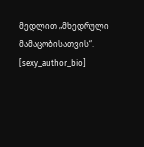მედლით „მხედრული მამაცობისათვის“.
[sexy_author_bio]